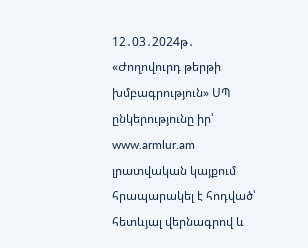12․03․2024թ․ «Ժողովուրդ թերթի խմբագրություն» ՍՊ ընկերությունը իր՝ www.armlur.am լրատվական կայքում հրապարակել է հոդված՝ հետևյալ վերնագրով և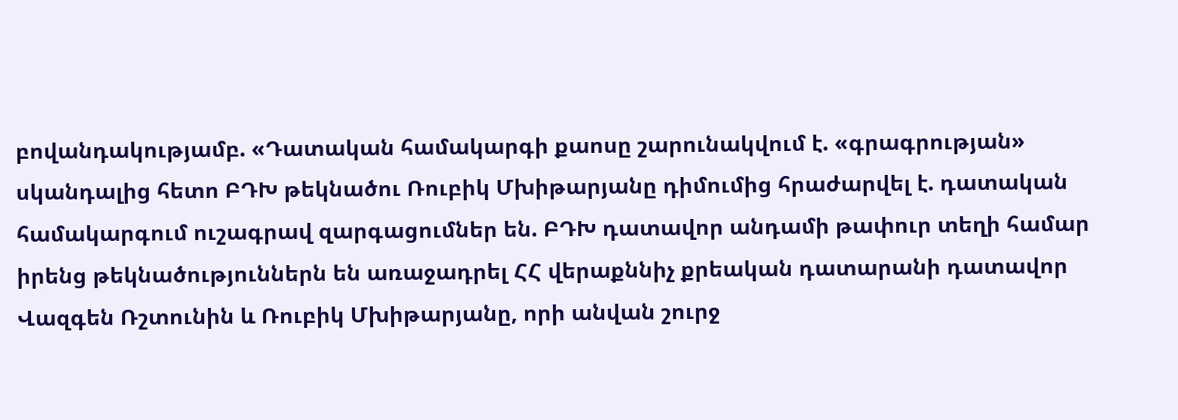բովանդակությամբ. «Դատական համակարգի քաոսը շարունակվում է. «գրագրության» սկանդալից հետո ԲԴԽ թեկնածու Ռուբիկ Մխիթարյանը դիմումից հրաժարվել է. դատական համակարգում ուշագրավ զարգացումներ են. ԲԴԽ դատավոր անդամի թափուր տեղի համար իրենց թեկնածություններն են առաջադրել ՀՀ վերաքննիչ քրեական դատարանի դատավոր Վազգեն Ռշտունին և Ռուբիկ Մխիթարյանը, որի անվան շուրջ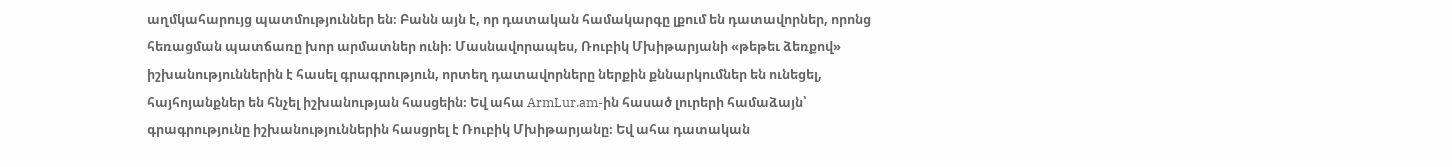աղմկահարույց պատմություններ են։ Բանն այն է, որ դատական համակարգը լքում են դատավորներ, որոնց հեռացման պատճառը խոր արմատներ ունի։ Մասնավորապես, Ռուբիկ Մխիթարյանի «թեթեւ ձեռքով» իշխանություններին է հասել գրագրություն, որտեղ դատավորները ներքին քննարկումներ են ունեցել, հայհոյանքներ են հնչել իշխանության հասցեին։ Եվ ահա ArmLur.am-ին հասած լուրերի համաձայն՝ գրագրությունը իշխանություններին հասցրել է Ռուբիկ Մխիթարյանը։ Եվ ահա դատական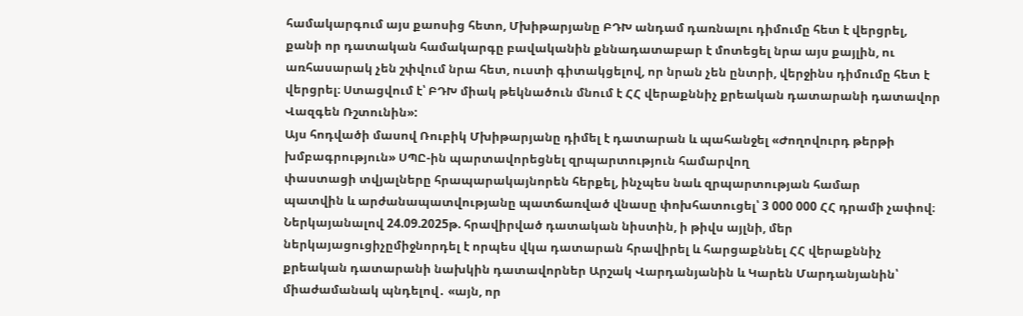համակարգում այս քաոսից հետո, Մխիթարյանը ԲԴԽ անդամ դառնալու դիմումը հետ է վերցրել, քանի որ դատական համակարգը բավականին քննադատաբար է մոտեցել նրա այս քայլին, ու առհասարակ չեն շփվում նրա հետ, ուստի գիտակցելով, որ նրան չեն ընտրի, վերջինս դիմումը հետ է վերցրել։ Ստացվում է՝ ԲԴԽ միակ թեկնածուն մնում է ՀՀ վերաքննիչ քրեական դատարանի դատավոր Վազգեն Ռշտունին»:
Այս հոդվածի մասով Ռուբիկ Մխիթարյանը դիմել է դատարան և պահանջել «Ժողովուրդ թերթի խմբագրություն» ՍՊԸ-ին պարտավորեցնել զրպարտություն համարվող
փաստացի տվյալները հրապարակայնորեն հերքել, ինչպես նաև զրպարտության համար
պատվին և արժանապատվությանը պատճառված վնասը փոխհատուցել՝ 3 000 000 ՀՀ դրամի չափով։
Ներկայանալով 24.09.2025թ. հրավիրված դատական նիստին, ի թիվս այլնի, մեր ներկայացուցիչըմիջնորդել է որպես վկա դատարան հրավիրել և հարցաքննել ՀՀ վերաքննիչ քրեական դատարանի նախկին դատավորներ Արշակ Վարդանյանին և Կարեն Մարդանյանին՝ միաժամանակ պնդելով․ «այն, որ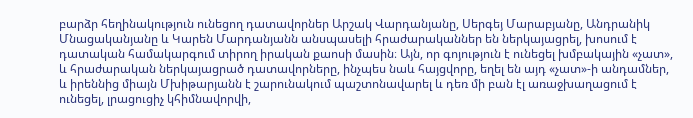բարձր հեղինակություն ունեցող դատավորներ Արշակ Վարդանյանը, Սերգեյ Մարաբյանը, Անդրանիկ Մնացականյանը և Կարեն Մարդանյանն անսպասելի հրաժարականներ են ներկայացրել, խոսում է դատական համակարգում տիրող իրական քաոսի մասին։ Այն, որ գոյություն է ունեցել խմբակային «չատ», և հրաժարական ներկայացրած դատավորները, ինչպես նաև հայցվորը, եղել են այդ «չատ»-ի անդամներ, և իրեննից միայն Մխիթարյանն է շարունակում պաշտոնավարել և դեռ մի բան էլ առաջխաղացում է ունեցել, լրացուցիչ կհիմնավորվի,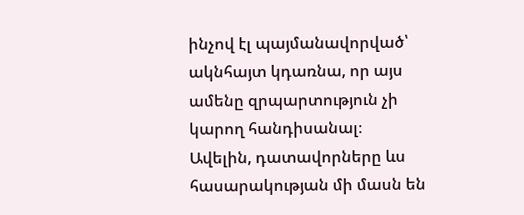ինչով էլ պայմանավորված՝ ակնհայտ կդառնա, որ այս ամենը զրպարտություն չի կարող հանդիսանալ։
Ավելին, դատավորները ևս հասարակության մի մասն են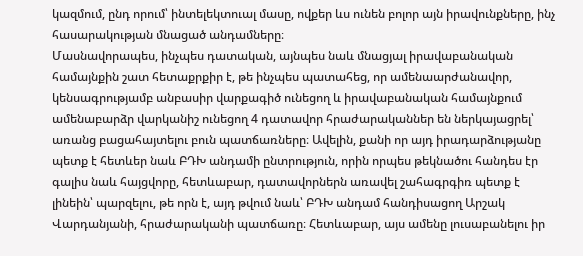կազմում, ընդ որում՝ ինտելեկտուալ մասը, ովքեր ևս ունեն բոլոր այն իրավունքները, ինչ հասարակության մնացած անդամները։
Մասնավորապես, ինչպես դատական, այնպես նաև մնացյալ իրավաբանական համայնքին շատ հետաքրքիր է, թե ինչպես պատահեց, որ ամենաարժանավոր, կենսագրությամբ անբասիր վարքագիծ ունեցող և իրավաբանական համայնքում ամենաբարձր վարկանիշ ունեցող 4 դատավոր հրաժարականներ են ներկայացրել՝ առանց բացահայտելու բուն պատճառները։ Ավելին, քանի որ այդ իրադարձությանը պետք է հետևեր նաև ԲԴԽ անդամի ընտրություն, որին որպես թեկնածու հանդես էր գալիս նաև հայցվորը, հետևաբար, դատավորներն առավել շահագրգիռ պետք է լինեին՝ պարզելու, թե որն է, այդ թվում նաև՝ ԲԴԽ անդամ հանդիսացող Արշակ Վարդանյանի, հրաժարականի պատճառը։ Հետևաբար, այս ամենը լուսաբանելու իր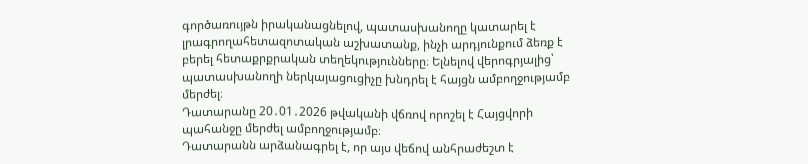գործառույթն իրականացնելով, պատասխանողը կատարել է լրագրողահետազոտական աշխատանք, ինչի արդյունքում ձեռք է բերել հետաքրքրական տեղեկությունները։ Ելնելով վերոգրյալից՝ պատասխանողի ներկայացուցիչը խնդրել է հայցն ամբողջությամբ մերժել։
Դատարանը 20․01․2026 թվականի վճռով որոշել է Հայցվորի պահանջը մերժել ամբողջությամբ։
Դատարանն արձանագրել է, որ այս վեճով անհրաժեշտ է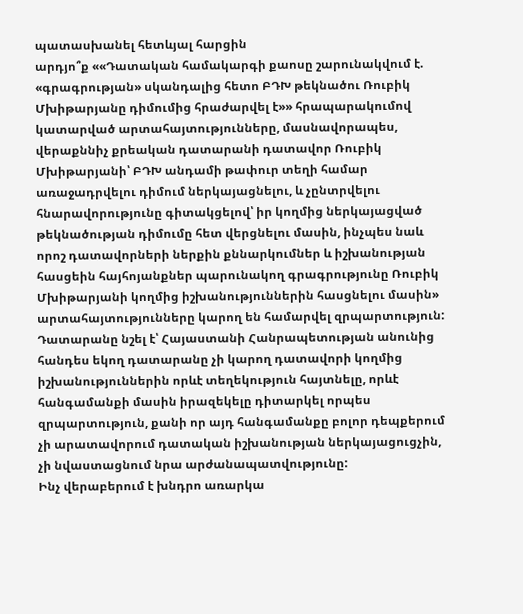պատասխանել հետևյալ հարցին
արդյո՞ք ««Դատական համակարգի քաոսը շարունակվում է. «գրագրության» սկանդալից հետո ԲԴԽ թեկնածու Ռուբիկ Մխիթարյանը դիմումից հրաժարվել է»» հրապարակումով կատարված արտահայտությունները, մասնավորապես, վերաքննիչ քրեական դատարանի դատավոր Ռուբիկ Մխիթարյանի՝ ԲԴԽ անդամի թափուր տեղի համար առաջադրվելու դիմում ներկայացնելու, և չընտրվելու հնարավորությունը գիտակցելով՝ իր կողմից ներկայացված թեկնածության դիմումը հետ վերցնելու մասին, ինչպես նաև որոշ դատավորների ներքին քննարկումներ և իշխանության հասցեին հայհոյանքներ պարունակող գրագրությունը Ռուբիկ Մխիթարյանի կողմից իշխանություններին հասցնելու մասին» արտահայտությունները կարող են համարվել զրպարտություն:
Դատարանը նշել է՝ Հայաստանի Հանրապետության անունից հանդես եկող դատարանը չի կարող դատավորի կողմից իշխանություններին որևէ տեղեկություն հայտնելը, որևէ հանգամանքի մասին իրազեկելը դիտարկել որպես զրպարտություն, քանի որ այդ հանգամանքը բոլոր դեպքերում չի արատավորում դատական իշխանության ներկայացուցչին, չի նվաստացնում նրա արժանապատվությունը:
Ինչ վերաբերում է խնդրո առարկա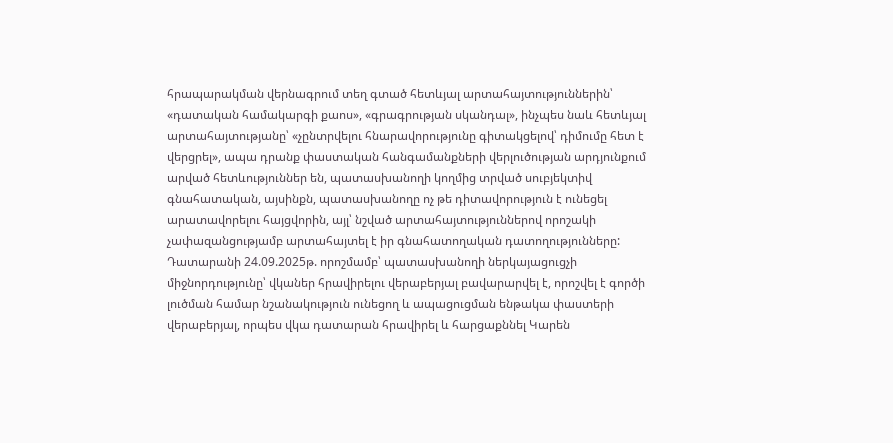հրապարակման վերնագրում տեղ գտած հետևյալ արտահայտություններին՝ «դատական համակարգի քաոս», «գրագրության սկանդալ», ինչպես նաև հետևյալ արտահայտությանը՝ «չընտրվելու հնարավորությունը գիտակցելով՝ դիմումը հետ է վերցրել», ապա դրանք փաստական հանգամանքների վերլուծության արդյունքում արված հետևություններ են, պատասխանողի կողմից տրված սուբյեկտիվ գնահատական, այսինքն, պատասխանողը ոչ թե դիտավորություն է ունեցել արատավորելու հայցվորին, այլ՝ նշված արտահայտություններով որոշակի չափազանցությամբ արտահայտել է իր գնահատողական դատողությունները:
Դատարանի 24.09.2025թ. որոշմամբ՝ պատասխանողի ներկայացուցչի միջնորդությունը՝ վկաներ հրավիրելու վերաբերյալ բավարարվել է, որոշվել է գործի լուծման համար նշանակություն ունեցող և ապացուցման ենթակա փաստերի վերաբերյալ, որպես վկա դատարան հրավիրել և հարցաքննել Կարեն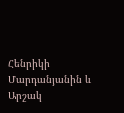Հենրիկի Մարդանյանին և Արշակ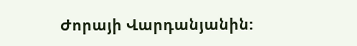Ժորայի Վարդանյանին: